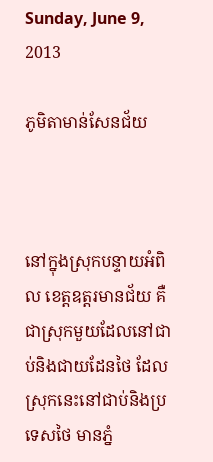Sunday, June 9, 2013

ភូមិតាមាន់សែនជ័យ



នៅក្នុងស្រុកបន្ទាយអំពិល ខេត្តឧត្តរមានជ័យ គឺជាស្រុកមួយដែលនៅជាប់និងជាយដែនថៃ ដែលស្រុកនេះនៅជាប់និងប្រទេសថៃ មានភ្នំ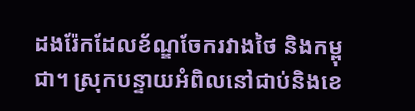ដងរ៉ែកដែលខ័ណ្ឌចែករវាងថៃ និងកម្ពុជា។ ស្រុកបន្ទាយអំពិលនៅជាប់និងខេ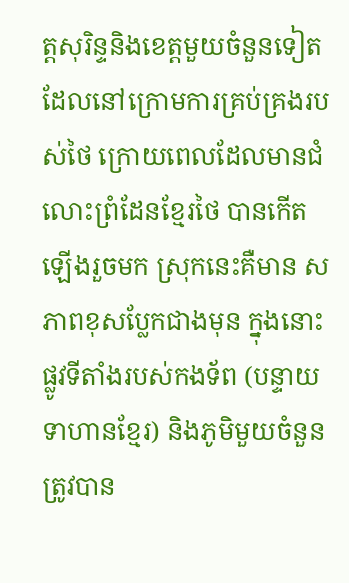ត្តសុរិន្ទនិងខេត្តមួយចំនួនទៀតដែលនៅក្រោមការគ្រប់គ្រងរបស់ថៃ ក្រោយពេលដែលមានជំលោះព្រំដែនខ្មែរថៃ បានកើតឡើងរួចមក ស្រុកនេះគឺមាន សភាពខុសប្លែកជាងមុន ក្នុងនោះផ្លូវទីតាំងរបស់កងទ័ព (បន្ទាយទាហានខ្មែរ) និងភូមិមួយចំនួនត្រូវបាន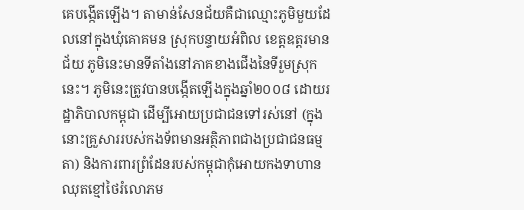គេបង្កើតឡើង។ តាមាន់សែនជ័យគឺជាឈ្មោះភូមិមួយដែលនៅក្នុងឃុំគោគមន ស្រុកបន្ទាយអំពិល ខេត្តឧត្តរមានជ័យ ភូមិនេះមានទីតាំងនៅភាគខាងជើងនៃទីរួមស្រុកនេះ។ ភូមិនេះត្រូវបានបង្កើតឡើងក្នុងឆ្នាំ២០០៨ ដោយរដ្ឋាភិបាលកម្ពុជា ដើម្បីអោយប្រជាជនទៅរស់នៅ (ក្នុងនោះគ្រួសាររបស់កងទ័ពមានអតិ្ថភាពជាងប្រជាជនធម្មតា) និងការពារព្រំដែនរបស់កម្ពុជាកុំអោយកងទាហានឈុតខ្មៅថៃរំលោភម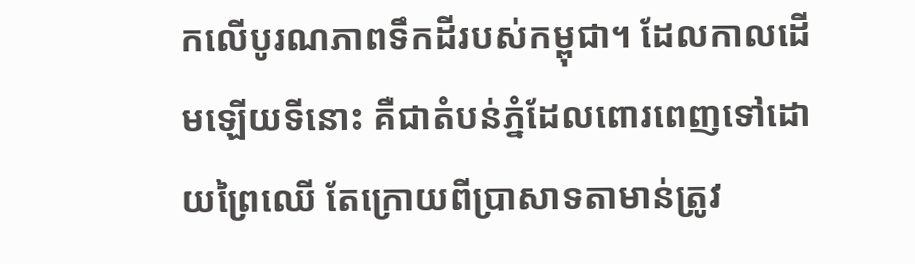កលើបូរណភាពទឹកដីរបស់កម្ពុជា។ ដែលកាលដើមឡើយទីនោះ គឺជាតំបន់ភ្នំដែលពោរពេញទៅដោយព្រៃឈើ តែក្រោយពីប្រាសាទតាមាន់ត្រូវ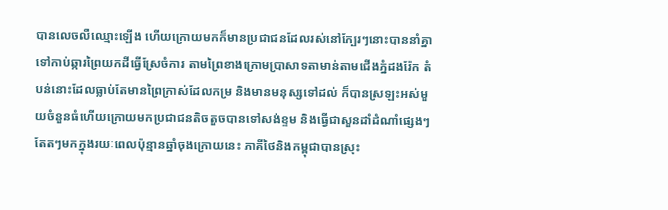បានលេចលឺឈ្មោះឡើង ហើយក្រោយមកក៏មានប្រជាជនដែលរស់នៅក្បែរៗនោះបាននាំគ្នាទៅកាប់ឆ្ការព្រៃយកដីធ្វើស្រែចំការ តាមព្រៃខាងក្រោមប្រាសាទតាមាន់តាមជើងភ្នំដងរ៉ែក តំបន់នោះដែលធ្លាប់តែមានព្រៃក្រាស់ដែលកម្រ និងមានមនុស្សទៅដល់ ក៏បានស្រឡះអស់មួយចំនួនធំហើយក្រោយមកប្រជាជនតិចតួចបានទៅសង់ខ្ទម និងធ្វើជាសួនដាំដំណាំផ្សេងៗតែតៗមកក្នុងរយៈពេលប៉ុន្មានឆ្នាំចុងក្រោយនេះ ភាគីថៃនិងកម្ពុជាបានស្រុះ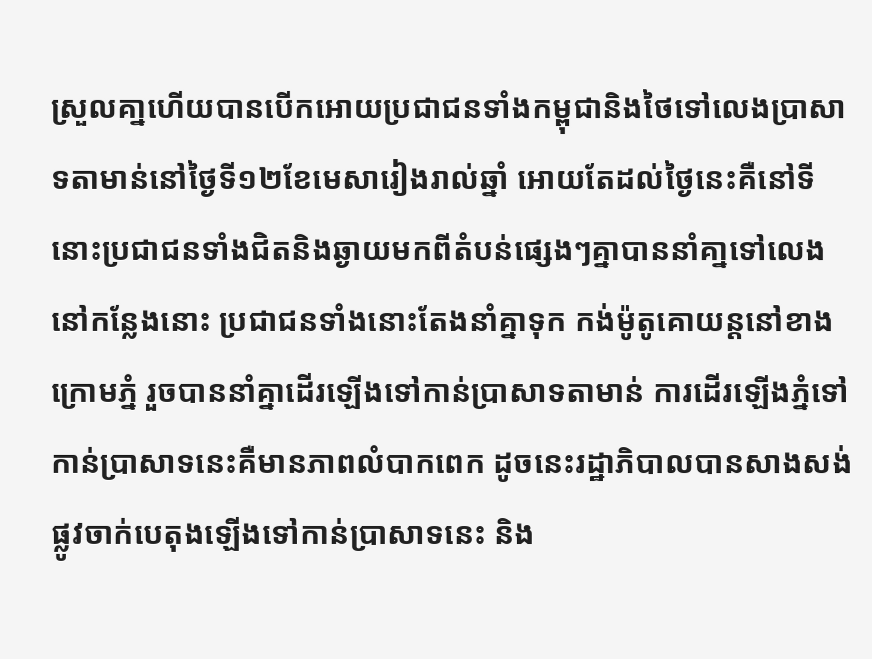ស្រួលគា្នហើយបានបើកអោយប្រជាជនទាំងកម្ពុជានិងថៃទៅលេងប្រាសាទតាមាន់នៅថ្ងៃទី១២ខែមេសារៀងរាល់ឆ្នាំ អោយតែដល់ថ្ងៃនេះគឺនៅទីនោះប្រជាជនទាំងជិតនិងឆ្ងាយមកពីតំបន់ផ្សេងៗគ្នាបាននាំគា្នទៅលេងនៅកន្លែងនោះ ប្រជាជនទាំងនោះតែងនាំគ្នាទុក កង់ម៉ូតូគោយន្តនៅខាងក្រោមភ្នំ រួចបាននាំគ្នាដើរឡើងទៅកាន់ប្រាសាទតាមាន់ ការដើរឡើងភ្នំទៅកាន់ប្រាសាទនេះគឺមានភាពលំបាកពេក ដូចនេះរដ្ឋាភិបាលបានសាងសង់ផ្លូវចាក់បេតុងឡើងទៅកាន់ប្រាសាទនេះ និង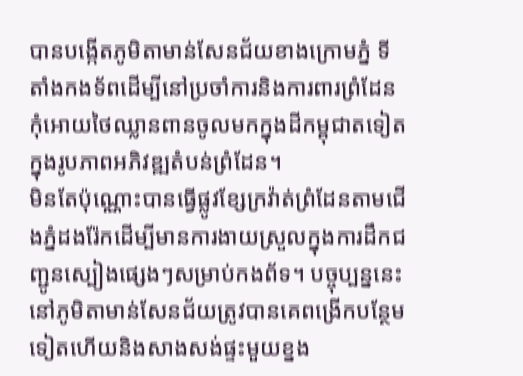បានបង្កើតភូមិតាមាន់សែនជ័យខាងក្រោមភ្នំ ទីតាំងកងទ័ពដើម្បីនៅប្រចាំការនិងការពារព្រំដែនកុំអោយថៃឈ្លានពានចូលមកក្នុងដីកម្ពុជាតទៀត ក្នុងរូបភាពអភិវឌ្ឍតំបន់ព្រំដែន។
មិនតែប៉ុណ្ណោះបានធ្វើផ្លូវខ្សែក្រវ៉ាត់ព្រំដែនតាមជើងភ្នំដងរ៉ែកដើម្បីមានការងាយស្រួលក្នុងការដឹកជញ្ជូនស្បៀងផ្សេងៗសម្រាប់កងព័ទ។ បច្ចុប្បន្ននេះនៅភូមិតាមាន់សែនជ័យត្រូវបានគេពង្រើកបន្ថែម ទៀតហើយនិងសាងសង់ផ្ទះមួយខ្នង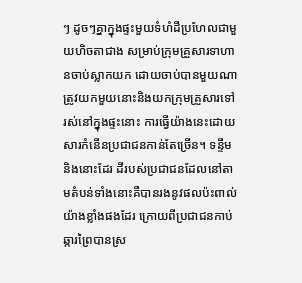ៗ ដូចៗគ្នាក្នុងផ្ទះមួយទំហំដីប្រហែលជាមួយហិចតាជាង សម្រាប់ក្រុមគ្រួសារទាហានចាប់ស្លាកយក ដោយចាប់បានមួយណាត្រូវយកមួយនោះនិងយកក្រុមគ្រួសារទៅរស់នៅក្នុងផ្ទះនោះ ការធ្វើយ៉ាងនេះដោយសារកំនើនប្រជាជនកាន់តែច្រើន។ ទន្ទឹមនិងនោះដែរ ដីរបស់ប្រជាជនដែលនៅតាមតំបន់ទាំងនោះគឺបានរងនូវផលប៉ះពាល់យ៉ាងខ្លាំងផងដែរ ក្រោយពីប្រជាជនកាប់ឆ្ការព្រៃបានស្រ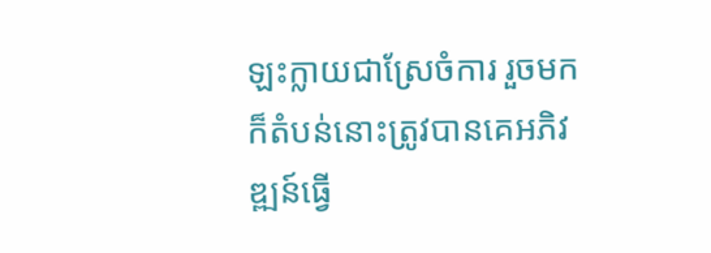ឡះក្លាយជាស្រែចំការ រួចមកក៏តំបន់នោះត្រូវបានគេអភិវឌ្ឍន៍ធ្វើ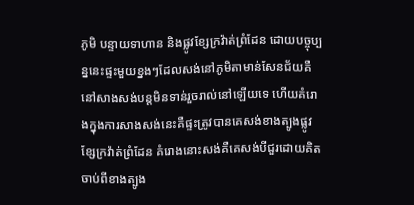ភូមិ បន្ទាយទាហាន និងផ្លូវខ្សែក្រវ៉ាត់ព្រំដែន ដោយបច្ចុប្បន្ននេះផ្ទះមួយខ្នងៗដែលសង់នៅភូមិតាមាន់សែនជ័យគឺនៅសាងសង់បន្តមិនទាន់រួចរាល់នៅឡើយទេ ហើយគំរោងក្នុងការសាងសង់នេះគឺផ្ទះត្រូវបានគេសង់ខាងត្បូងផ្លូវខ្សែក្រវ៉ាត់ព្រំដែន គំរោងនោះសង់គឺគេសង់បីជួរដោយគិតចាប់ពីខាងត្បូង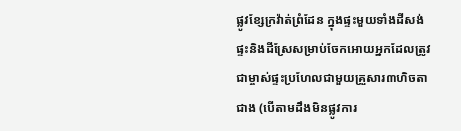ផ្លូវខ្សែក្រវ៉ាត់ព្រំដែន ក្នុងផ្ទះមួយទាំងដីសង់ផ្ទះនិងដីស្រែសម្រាប់ចែកអោយអ្នកដែលត្រូវជាម្ចាស់ផ្ទះប្រហែលជាមួយគ្រួសារ៣ហិចតាជាង (បើតាមដឹងមិនផ្លូវការ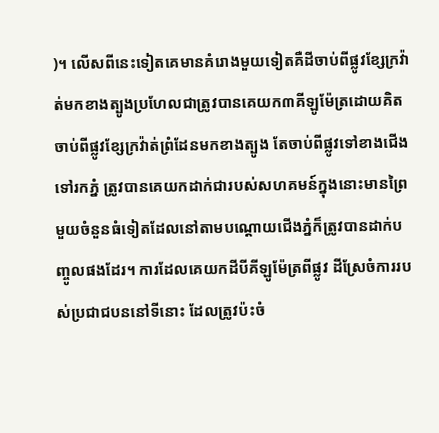)។ លើសពីនេះទៀតគេមានគំរោងមួយទៀតគឺដីចាប់ពីផ្លូវខ្សែក្រវ៉ាត់មកខាងត្បូងប្រហែលជាត្រូវបានគេយក៣គីឡូម៉ែត្រដោយគិតចាប់ពីផ្លូវខ្សែក្រវ៉ាត់ព្រំដែនមកខាងត្បូង តែចាប់ពីផ្លូវទៅខាងជើងទៅរកភ្នំ ត្រូវបានគេយកដាក់ជារបស់សហគមន៍ក្នុងនោះមានព្រៃមួយចំនួនធំទៀតដែលនៅតាមបណ្ដោយជើងភ្នំក៏ត្រូវបានដាក់បញ្ចូលផងដែរ។ ការដែលគេយកដីបីគីឡូម៉ែត្រពីផ្លូវ ដីស្រែចំការរបស់ប្រជាជបននៅទីនោះ ដែលត្រូវប៉ះចំ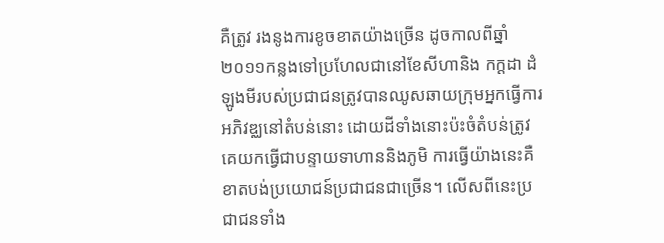គឺត្រូវ រងនូងការខូចខាតយ៉ាងច្រើន ដូចកាលពីឆ្នាំ២០១១កន្លងទៅប្រហែលជានៅខែសីហានិង កក្ដដា ដំឡូងមីរបស់ប្រជាជនត្រូវបានឈូសឆាយក្រុមអ្នកធ្វើការអភិវឌ្ឈនៅតំបន់នោះ ដោយដីទាំងនោះប៉ះចំតំបន់ត្រូវគេយកធ្វើជាបន្ទាយទាហាននិងភូមិ ការធ្វើយ៉ាងនេះគឺខាតបង់ប្រយោជន៍ប្រជាជនជាច្រើន។ លើសពីនេះប្រជាជនទាំង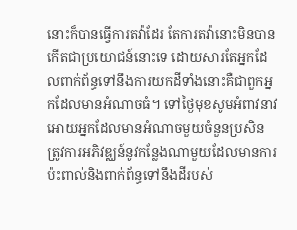នោះក៏បានធ្វើការតវ៉ាដែរ តែការតវ៉ានោះមិនបានកើតជាប្រយោជន៍នោះទេ ដោយសារតែអ្នកដែលពាក់ព័ន្ធទៅនឹងការយកដីទាំងនោះគឺជាពួកអ្នកដែលមានអំណាចធំ។ ទៅថ្ងៃមុខសូមអំពាវនាវអោយអ្នកដែលមានអំណាចមួយចំនួនប្រសិនត្រូវការអភិវឌ្ឈន៍នូវកន្លែងណាមួយដែលមានការប៉ះពាល់និងពាក់ព័ន្ធទៅនឹងដីរបស់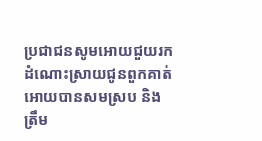ប្រជាជនសូមអោយជួយរកដំណោះស្រាយជូនពួកគាត់អោយបានសមស្រប និងត្រឹម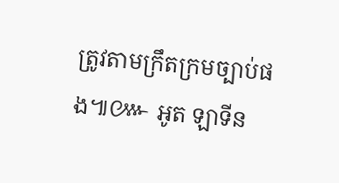ត្រូវតាមក្រឹតក្រមច្បាប់ផង៕៚ អូត ឡាទីន